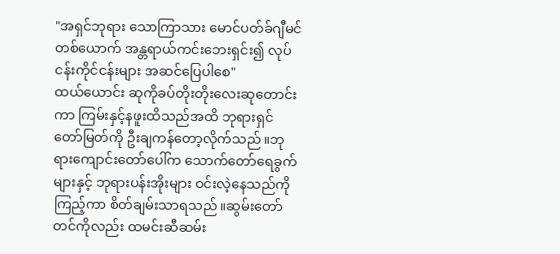"အရှင်ဘုရား သောကြာသား မောင်ပတ်ခ်ဂျီမင် တစ်ယောက် အန္တရာယ်ကင်းဘေးရှင်း၍ လုပ်ငန်းကိုင်ငန်းများ အဆင်ပြေပါစေ"
ထယ်ယောင်း ဆုကိုခပ်တိုးတိုးလေးဆုတောင်းကာ ကြမ်းနှင့်နဖူးထိသည်အထိ ဘုရားရှင်တော်မြတ်ကို ဦးချကန်တော့လိုက်သည်။ဘုရားကျောင်းတော်ပေါ်က သောက်တော်ရေခွက်များနှင့် ဘုရားပန်းအိုးများ ဝင်းလဲ့နေသည်ကို ကြည့်ကာ စိတ်ချမ်းသာရသည်။ဆွမ်းတော်တင်ကိုလည်း ထမင်းဆီဆမ်း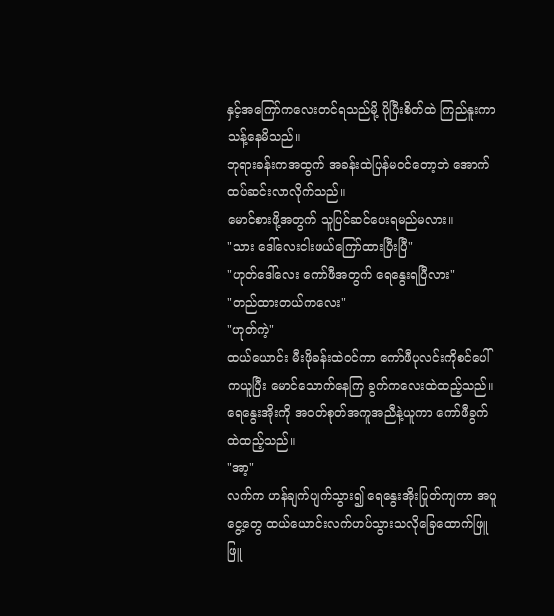နှင့်အကြော်ကလေးတင်ရသည်မို့ ပိုပြီးစိတ်ထဲ ကြည်နူးကာသန့်နေမိသည်။
ဘုရားခန်းကအထွက် အခန်းထဲပြန်မဝင်တော့ဘဲ အောက်ထပ်ဆင်းလာလိုက်သည်။
မောင်စားဖို့အတွက် သူပြင်ဆင်ပေးရမည်မလား။
"သား ဒေါ်လေးငါးဖယ်ကြော်ထားပြီးပြီ"
"ဟုတ်ဒေါ်လေး ကော်ဖီအတွက် ရေနွေးရပြီလား"
"တည်ထားတယ်ကလေး"
"ဟုတ်ကဲ့"
ထယ်ယောင်း မီးဖိုခန်းထဲဝင်ကာ ကော်ဖီပုလင်းကိုစင်ပေါ်ကယူပြီး မောင်သောက်နေကြ ခွက်ကလေးထဲထည့်သည်။ရေနွေးအိုးကို အဝတ်စုတ်အကူအညီနဲ့ယူကာ ကော်ဖီခွက်ထဲထည့်သည်။
"အာ့"
လက်က ဟန်ချက်ပျက်သွား၍ ရေနွေးအိုးပြုတ်ကျကာ အပူငွေ့တွေ ထယ်ယောင်းလက်ဟပ်သွားသလိုခြေထောက်ဖြူဖြူ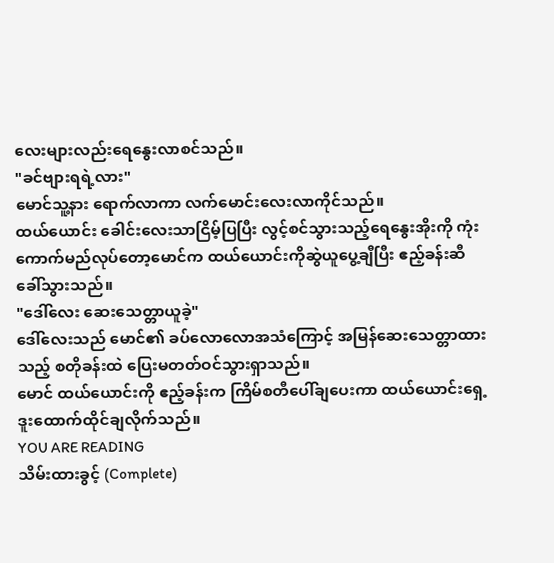လေးများလည်းရေနွေးလာစင်သည်။
"ခင်ဗျားရရဲ့လား"
မောင်သူ့နား ရောက်လာကာ လက်မောင်းလေးလာကိုင်သည်။
ထယ်ယောင်း ခေါင်းလေးသာငြိမ့်ပြပြီး လွင့်စင်သွားသည့်ရေနွေးအိုးကို ကုံးကောက်မည်လုပ်တော့မောင်က ထယ်ယောင်းကိုဆွဲယူပွေ့ချီပြီး ဧည့်ခန်းဆီခေါ်သွားသည်။
"ဒေါ်လေး ဆေးသေတ္တာယူခဲ့"
ဒေါ်လေးသည် မောင်၏ ခပ်လောလောအသံကြောင့် အမြန်ဆေးသေတ္တာထားသည့် စတိုခန်းထဲ ပြေးမတတ်ဝင်သွားရှာသည်။
မောင် ထယ်ယောင်းကို ဧည့်ခန်းက ကြိမ်စတီပေါ်ချပေးကာ ထယ်ယောင်းရှေ့ ဒူးထောက်ထိုင်ချလိုက်သည်။
YOU ARE READING
သိမ်းထားခွင့် (Complete)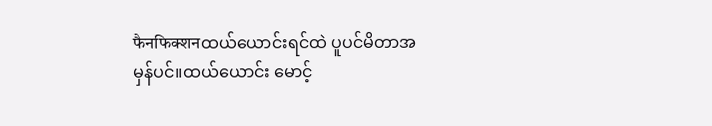फैनफिक्शनထယ်ယောင်းရင်ထဲ ပူပင်မိတာအမှန်ပင်။ထယ်ယောင်း မောင့်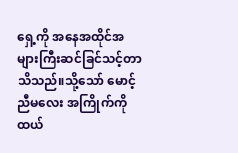ရှေ့ကို အနေအထိုင်အများကြီးဆင်ခြင်သင့်တာ သိသည်။သို့သော် မောင့်ညီမလေး အကြိုက်ကို ထယ်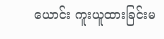ယောင်း ကူးယူထားခြင်းမ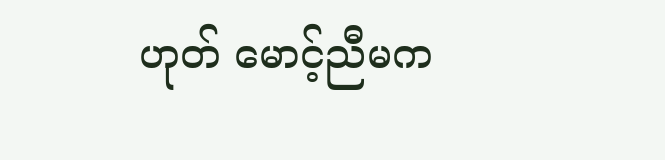ဟုတ် မောင့်ညီမက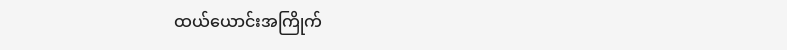ထယ်ယောင်းအကြိုက်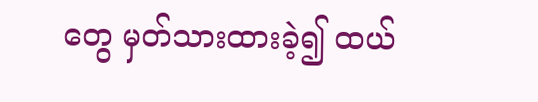တွေ မှတ်သားထားခဲ့၍ ထယ်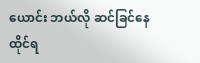ယောင်း ဘယ်လို ဆင်ခြင်နေထိုင်ရ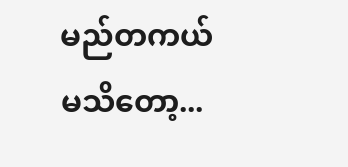မည်တကယ်မသိတော့...